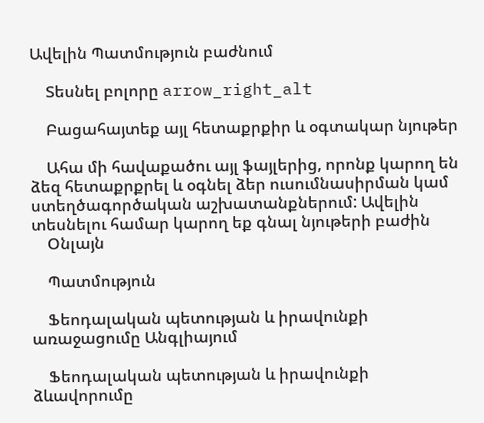Ավելին Պատմություն բաժնում

    Տեսնել բոլորը arrow_right_alt

    Բացահայտեք այլ հետաքրքիր և օգտակար նյութեր

    Ահա մի հավաքածու այլ ֆայլերից, որոնք կարող են ձեզ հետաքրքրել և օգնել ձեր ուսումնասիրման կամ ստեղծագործական աշխատանքներում: Ավելին տեսնելու համար կարող եք գնալ նյութերի բաժին
    Օնլայն

    Պատմություն

    Ֆեոդալական պետության և իրավունքի առաջացումը Անգլիայում

    Ֆեոդալական պետության և իրավունքի ձևավորումը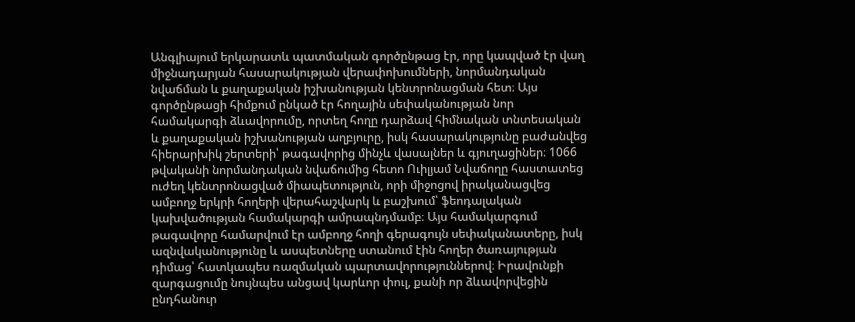Անգլիայում երկարատև պատմական գործընթաց էր, որը կապված էր վաղ միջնադարյան հասարակության վերափոխումների, նորմանդական նվաճման և քաղաքական իշխանության կենտրոնացման հետ։ Այս գործընթացի հիմքում ընկած էր հողային սեփականության նոր համակարգի ձևավորումը, որտեղ հողը դարձավ հիմնական տնտեսական և քաղաքական իշխանության աղբյուրը, իսկ հասարակությունը բաժանվեց հիերարխիկ շերտերի՝ թագավորից մինչև վասալներ և գյուղացիներ։ 1066 թվականի նորմանդական նվաճումից հետո Ուիլյամ Նվաճողը հաստատեց ուժեղ կենտրոնացված միապետություն, որի միջոցով իրականացվեց ամբողջ երկրի հողերի վերահաշվարկ և բաշխում՝ ֆեոդալական կախվածության համակարգի ամրապնդմամբ։ Այս համակարգում թագավորը համարվում էր ամբողջ հողի գերագույն սեփականատերը, իսկ ազնվականությունը և ասպետները ստանում էին հողեր ծառայության դիմաց՝ հատկապես ռազմական պարտավորություններով։ Իրավունքի զարգացումը նույնպես անցավ կարևոր փուլ, քանի որ ձևավորվեցին ընդհանուր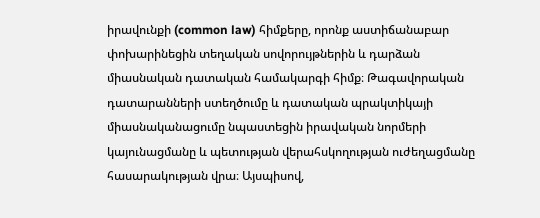իրավունքի (common law) հիմքերը, որոնք աստիճանաբար փոխարինեցին տեղական սովորույթներին և դարձան միասնական դատական համակարգի հիմք։ Թագավորական դատարանների ստեղծումը և դատական պրակտիկայի միասնականացումը նպաստեցին իրավական նորմերի կայունացմանը և պետության վերահսկողության ուժեղացմանը հասարակության վրա։ Այսպիսով,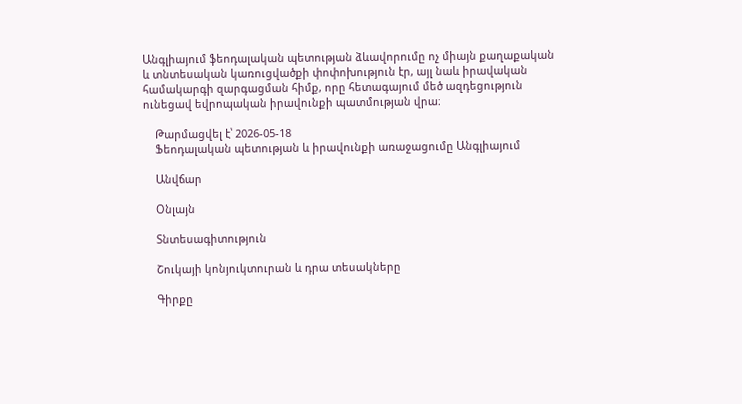Անգլիայում ֆեոդալական պետության ձևավորումը ոչ միայն քաղաքական և տնտեսական կառուցվածքի փոփոխություն էր, այլ նաև իրավական համակարգի զարգացման հիմք, որը հետագայում մեծ ազդեցություն ունեցավ եվրոպական իրավունքի պատմության վրա։

    Թարմացվել է՝ 2026-05-18
    Ֆեոդալական պետության և իրավունքի առաջացումը Անգլիայում

    Անվճար

    Օնլայն

    Տնտեսագիտություն

    Շուկայի կոնյուկտուրան և դրա տեսակները

    Գիրքը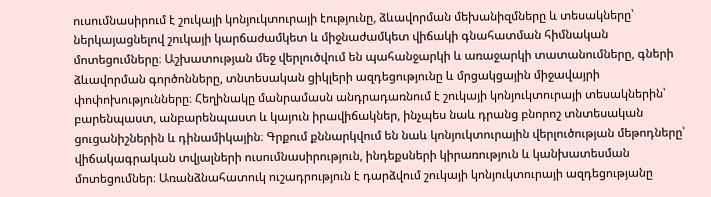ուսումնասիրում է շուկայի կոնյուկտուրայի էությունը, ձևավորման մեխանիզմները և տեսակները՝ ներկայացնելով շուկայի կարճաժամկետ և միջնաժամկետ վիճակի գնահատման հիմնական մոտեցումները։ Աշխատության մեջ վերլուծվում են պահանջարկի և առաջարկի տատանումները, գների ձևավորման գործոնները, տնտեսական ցիկլերի ազդեցությունը և մրցակցային միջավայրի փոփոխությունները։ Հեղինակը մանրամասն անդրադառնում է շուկայի կոնյուկտուրայի տեսակներին՝ բարենպաստ, անբարենպաստ և կայուն իրավիճակներ, ինչպես նաև դրանց բնորոշ տնտեսական ցուցանիշներին և դինամիկային։ Գրքում քննարկվում են նաև կոնյուկտուրային վերլուծության մեթոդները՝ վիճակագրական տվյալների ուսումնասիրություն, ինդեքսների կիրառություն և կանխատեսման մոտեցումներ։ Առանձնահատուկ ուշադրություն է դարձվում շուկայի կոնյուկտուրայի ազդեցությանը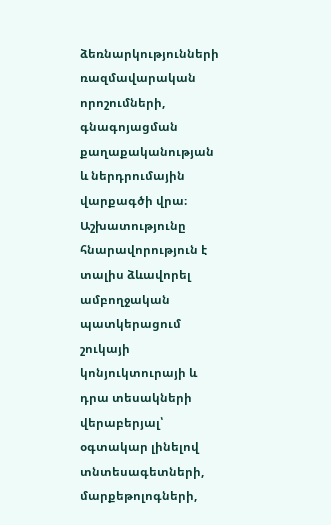ձեռնարկությունների ռազմավարական որոշումների, գնագոյացման քաղաքականության և ներդրումային վարքագծի վրա։ Աշխատությունը հնարավորություն է տալիս ձևավորել ամբողջական պատկերացում շուկայի կոնյուկտուրայի և դրա տեսակների վերաբերյալ՝ օգտակար լինելով տնտեսագետների, մարքեթոլոգների,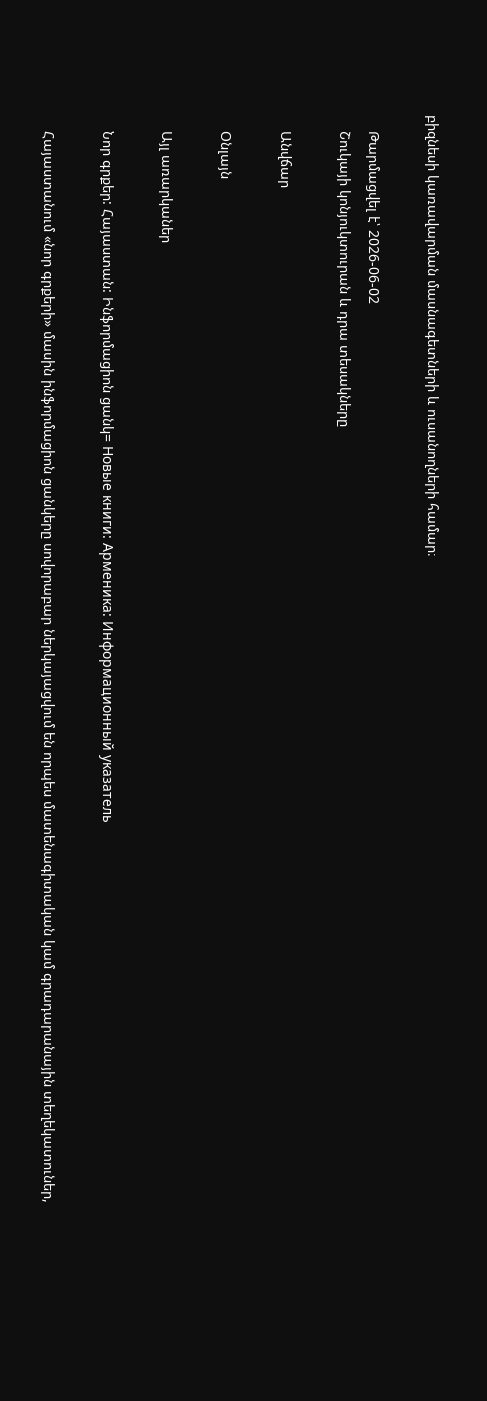բիզնեսի կառավարման մասնագետների և ուսանողների համար։

    Թարմացվել է՝ 2026-06-02
    Շուկայի կոնյուկտուրան և դրա տեսակները

    Անվճար

    Օնլայն

    Այլ առարկաներ

    Նոր գրքեր: Հայաստան: Ինֆորմացիոն ցանկ= Новые книги: Арменика: Информационный указатель

    Հայաստանում «նոր գրքերի» մասին ինֆորմացիոն ցանկերը սովորաբար ներկայացվում են որպես մատենագիտական կամ գրադարանային տեղեկատուներ,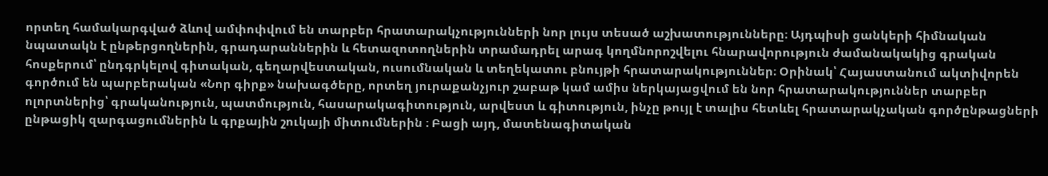որտեղ համակարգված ձևով ամփոփվում են տարբեր հրատարակչությունների նոր լույս տեսած աշխատությունները։ Այդպիսի ցանկերի հիմնական նպատակն է ընթերցողներին, գրադարաններին և հետազոտողներին տրամադրել արագ կողմնորոշվելու հնարավորություն ժամանակակից գրական հոսքերում՝ ընդգրկելով գիտական, գեղարվեստական, ուսումնական և տեղեկատու բնույթի հրատարակություններ։ Օրինակ՝ Հայաստանում ակտիվորեն գործում են պարբերական «Նոր գիրք» նախագծերը, որտեղ յուրաքանչյուր շաբաթ կամ ամիս ներկայացվում են նոր հրատարակություններ տարբեր ոլորտներից՝ գրականություն, պատմություն, հասարակագիտություն, արվեստ և գիտություն, ինչը թույլ է տալիս հետևել հրատարակչական գործընթացների ընթացիկ զարգացումներին և գրքային շուկայի միտումներին ։ Բացի այդ, մատենագիտական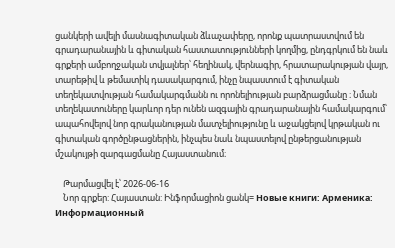ցանկերի ավելի մասնագիտական ձևաչափերը, որոնք պատրաստվում են գրադարանային և գիտական հաստատությունների կողմից, ընդգրկում են նաև գրքերի ամբողջական տվյալներ՝ հեղինակ, վերնագիր, հրատարակության վայր, տարեթիվ և թեմատիկ դասակարգում, ինչը նպաստում է գիտական տեղեկատվության համակարգմանն ու որոնելիության բարձրացմանը ։ Նման տեղեկատուները կարևոր դեր ունեն ազգային գրադարանային համակարգում՝ ապահովելով նոր գրականության մատչելիությունը և աջակցելով կրթական ու գիտական գործընթացներին, ինչպես նաև նպաստելով ընթերցանության մշակույթի զարգացմանը Հայաստանում։

    Թարմացվել է՝ 2026-06-16
    Նոր գրքեր: Հայաստան: Ինֆորմացիոն ցանկ= Новые книги: Арменика: Информационный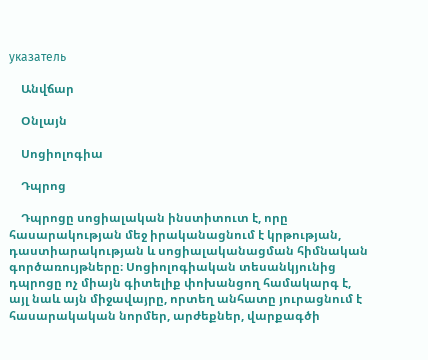указатель

    Անվճար

    Օնլայն

    Սոցիոլոգիա

    Դպրոց

    Դպրոցը սոցիալական ինստիտուտ է, որը հասարակության մեջ իրականացնում է կրթության, դաստիարակության և սոցիալականացման հիմնական գործառույթները։ Սոցիոլոգիական տեսանկյունից դպրոցը ոչ միայն գիտելիք փոխանցող համակարգ է, այլ նաև այն միջավայրը, որտեղ անհատը յուրացնում է հասարակական նորմեր, արժեքներ, վարքագծի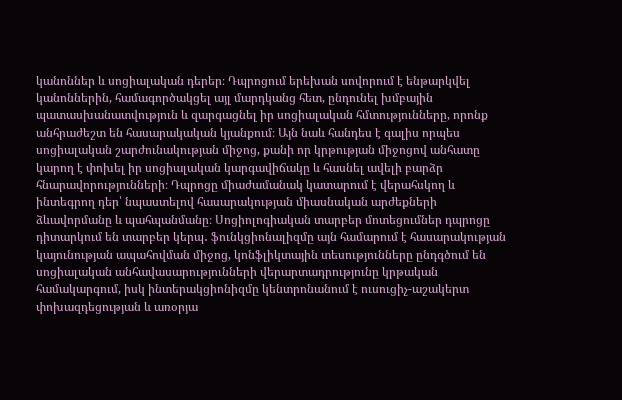կանոններ և սոցիալական դերեր։ Դպրոցում երեխան սովորում է ենթարկվել կանոններին, համագործակցել այլ մարդկանց հետ, ընդունել խմբային պատասխանատվություն և զարգացնել իր սոցիալական հմտությունները, որոնք անհրաժեշտ են հասարակական կյանքում։ Այն նաև հանդես է գալիս որպես սոցիալական շարժունակության միջոց, քանի որ կրթության միջոցով անհատը կարող է փոխել իր սոցիալական կարգավիճակը և հասնել ավելի բարձր հնարավորությունների։ Դպրոցը միաժամանակ կատարում է վերահսկող և ինտեգրող դեր՝ նպաստելով հասարակության միասնական արժեքների ձևավորմանը և պահպանմանը։ Սոցիոլոգիական տարբեր մոտեցումներ դպրոցը դիտարկում են տարբեր կերպ․ ֆունկցիոնալիզմը այն համարում է հասարակության կայունության ապահովման միջոց, կոնֆլիկտային տեսությունները ընդգծում են սոցիալական անհավասարությունների վերարտադրությունը կրթական համակարգում, իսկ ինտերակցիոնիզմը կենտրոնանում է ուսուցիչ-աշակերտ փոխազդեցության և առօրյա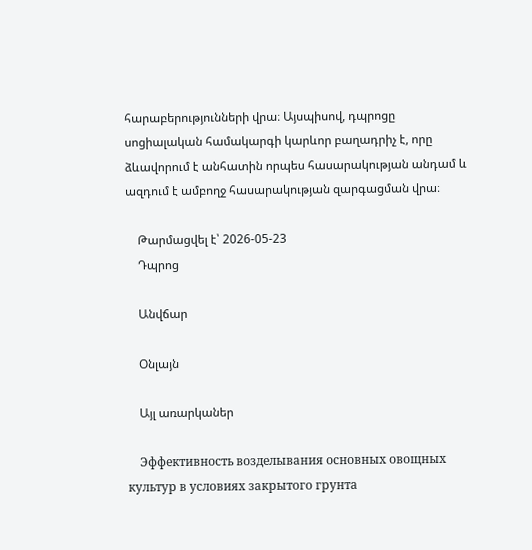հարաբերությունների վրա։ Այսպիսով, դպրոցը սոցիալական համակարգի կարևոր բաղադրիչ է, որը ձևավորում է անհատին որպես հասարակության անդամ և ազդում է ամբողջ հասարակության զարգացման վրա։

    Թարմացվել է՝ 2026-05-23
    Դպրոց

    Անվճար

    Օնլայն

    Այլ առարկաներ

    Эффективность возделывания основных овощных культур в условиях закрытого грунта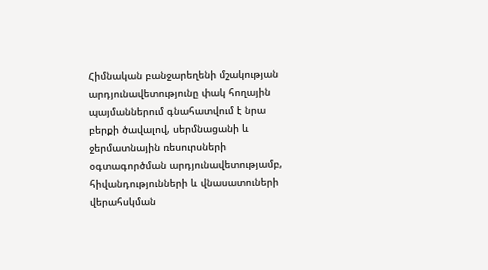Հիմնական բանջարեղենի մշակության արդյունավետությունը փակ հողային պայմաններում գնահատվում է նրա բերքի ծավալով, սերմնացանի և ջերմատնային ռեսուրսների օգտագործման արդյունավետությամբ, հիվանդությունների և վնասատուների վերահսկման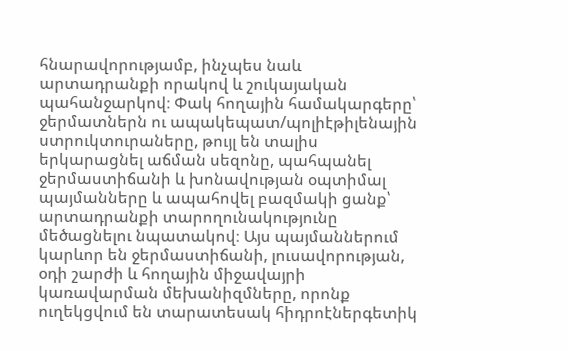հնարավորությամբ, ինչպես նաև արտադրանքի որակով և շուկայական պահանջարկով։ Փակ հողային համակարգերը՝ ջերմատներն ու ապակեպատ/պոլիէթիլենային ստրուկտուրաները, թույլ են տալիս երկարացնել աճման սեզոնը, պահպանել ջերմաստիճանի և խոնավության օպտիմալ պայմանները և ապահովել բազմակի ցանք՝ արտադրանքի տարողունակությունը մեծացնելու նպատակով։ Այս պայմաններում կարևոր են ջերմաստիճանի, լուսավորության, օդի շարժի և հողային միջավայրի կառավարման մեխանիզմները, որոնք ուղեկցվում են տարատեսակ հիդրոէներգետիկ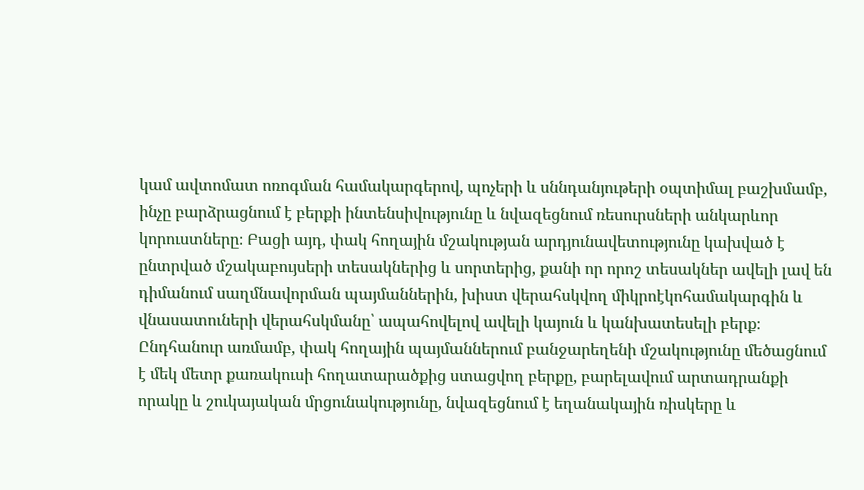կամ ավտոմատ ոռոգման համակարգերով, պոչերի և սննդանյութերի օպտիմալ բաշխմամբ, ինչը բարձրացնում է բերքի ինտենսիվությունը և նվազեցնում ռեսուրսների անկարևոր կորուստները։ Բացի այդ, փակ հողային մշակության արդյունավետությունը կախված է ընտրված մշակաբույսերի տեսակներից և սորտերից, քանի որ որոշ տեսակներ ավելի լավ են դիմանում սաղմնավորման պայմաններին, խիստ վերահսկվող միկրոէկոհամակարգին և վնասատուների վերահսկմանը՝ ապահովելով ավելի կայուն և կանխատեսելի բերք։ Ընդհանուր առմամբ, փակ հողային պայմաններում բանջարեղենի մշակությունը մեծացնում է մեկ մետր քառակուսի հողատարածքից ստացվող բերքը, բարելավում արտադրանքի որակը և շուկայական մրցունակությունը, նվազեցնում է եղանակային ռիսկերը և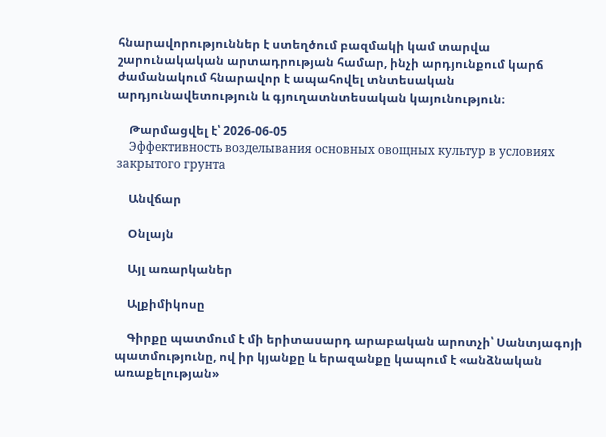հնարավորություններ է ստեղծում բազմակի կամ տարվա շարունակական արտադրության համար, ինչի արդյունքում կարճ ժամանակում հնարավոր է ապահովել տնտեսական արդյունավետություն և գյուղատնտեսական կայունություն։

    Թարմացվել է՝ 2026-06-05
    Эффективность возделывания основных овощных культур в условиях закрытого грунта

    Անվճար

    Օնլայն

    Այլ առարկաներ

    Ալքիմիկոսը

    Գիրքը պատմում է մի երիտասարդ արաբական արոտչի՝ Սանտյագոյի պատմությունը, ով իր կյանքը և երազանքը կապում է «անձնական առաքելության»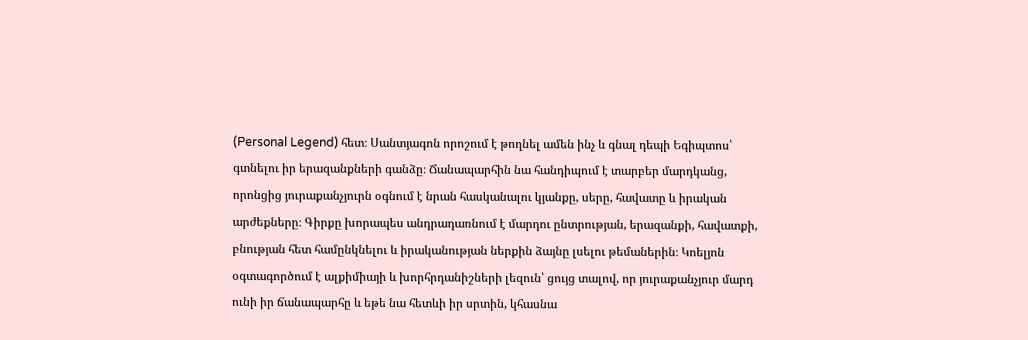(Personal Legend) հետ։ Սանտյագոն որոշում է թողնել ամեն ինչ և գնալ դեպի Եգիպտոս՝ գտնելու իր երազանքների գանձը։ Ճանապարհին նա հանդիպում է տարբեր մարդկանց, որոնցից յուրաքանչյուրն օգնում է նրան հասկանալու կյանքը, սերը, հավատը և իրական արժեքները։ Գիրքը խորապես անդրադառնում է մարդու ընտրության, երազանքի, հավատքի, բնության հետ համընկնելու և իրականության ներքին ձայնը լսելու թեմաներին։ Կոելյոն օգտագործում է ալքիմիայի և խորհրդանիշների լեզուն՝ ցույց տալով, որ յուրաքանչյուր մարդ ունի իր ճանապարհը և եթե նա հետևի իր սրտին, կհասնա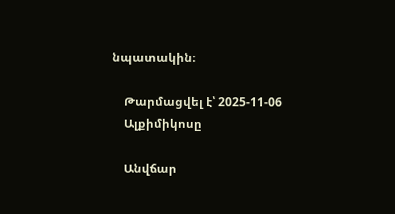նպատակին։

    Թարմացվել է՝ 2025-11-06
    Ալքիմիկոսը

    Անվճար